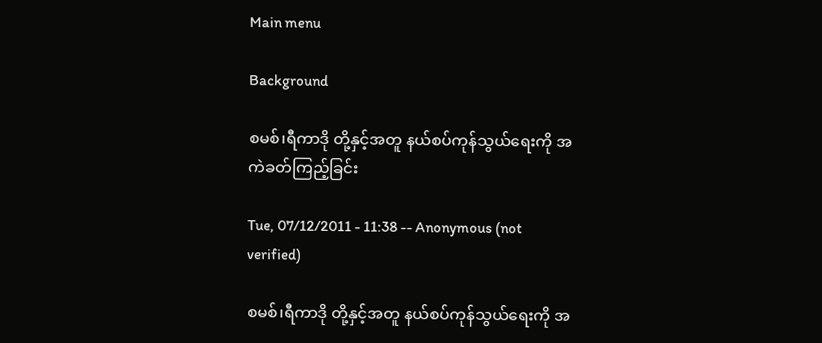Main menu

Background

စမစ်၊ရီကာဒို တို့နှင့်အတူ နယ်စပ်ကုန်သွယ်ရေးကို အကဲခတ်ကြည့်ခြင်း

Tue, 07/12/2011 - 11:38 -- Anonymous (not verified)

စမစ်၊ရီကာဒို တို့နှင့်အတူ နယ်စပ်ကုန်သွယ်ရေးကို အ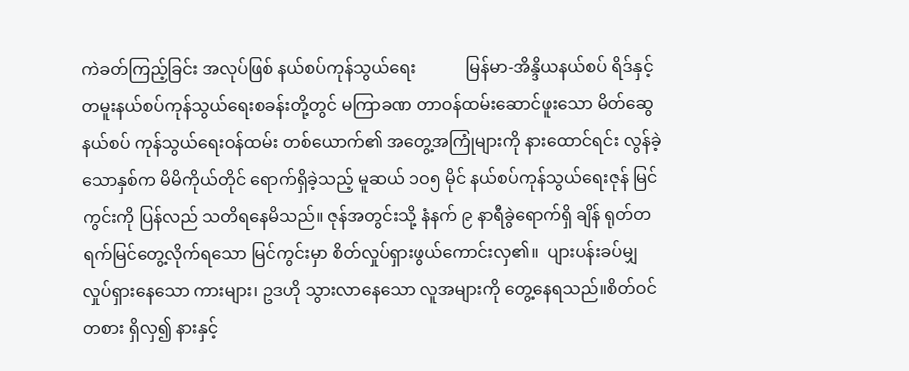ကဲခတ်ကြည့်ခြင်း အလုပ်ဖြစ် နယ်စပ်ကုန်သွယ်ရေး            မြန်မာ-အိန္ဒိယနယ်စပ် ရိဒ်နှင့် တမူးနယ်စပ်ကုန်သွယ်ရေးစခန်းတို့တွင် မကြာခဏ တာဝန်ထမ်းဆောင်ဖူးသော မိတ်ဆွေနယ်စပ် ကုန်သွယ်ရေးဝန်ထမ်း တစ်ယောက်၏ အတွေ့အကြုံများကို နားထောင်ရင်း လွန်ခဲ့သောနှစ်က မိမိကိုယ်တိုင် ရောက်ရှိခဲ့သည့် မူဆယ် ၁ဝ၅ မိုင် နယ်စပ်ကုန်သွယ်ရေးဇုန် မြင်ကွင်းကို ပြန်လည် သတိရနေမိသည်။ ဇုန်အတွင်းသို့ နံနက် ၉ နာရီခွဲရောက်ရှိ ချိန် ရုတ်တရက်မြင်တွေ့လိုက်ရသော မြင်ကွင်းမှာ စိတ်လှုပ်ရှားဖွယ်ကောင်းလှ၏။  ပျားပန်းခပ်မျှ လှုပ်ရှားနေသော ကားများ၊ ဥဒဟို သွားလာနေသော လူအများကို တွေ့နေရသည်။စိတ်ဝင်တစား ရှိလှ၍ နားနှင့်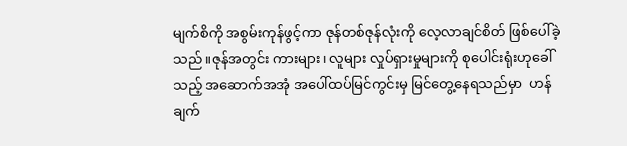မျက်စိကို အစွမ်းကုန်ဖွင့်ကာ ဇုန်တစ်ဇုန်လုံးကို လေ့လာချင်စိတ် ဖြစ်ပေါ်ခဲ့သည်။ဇုန်အတွင်း ကားများ၊ လူများ လှုပ်ရှားမှုများကို စုပေါင်းရုံးဟုခေါ်သည့် အဆောက်အအုံ အပေါ်ထပ်မြင်ကွင်းမှ မြင်တွေ့နေရသည်မှာ  ဟန်ချက်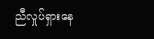ညီလှုပ်ရှားနေ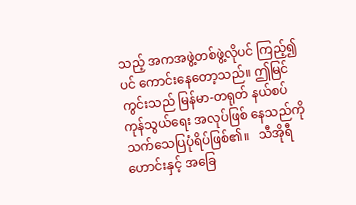သည့် အကအဖွဲ့တစ်ဖွဲ့လိုပင် ကြည့်၍ပင် ကောင်းနေတော့သည်။ ဤမြင်ကွင်းသည် မြန်မာ-တရုတ် နယ်စပ်ကုန်သွယ်ရေး အလုပ်ဖြစ် နေသည်ကို သက်သေပြပုံရိပ်ဖြစ်၏။   သီအိုရီဟောင်းနှင့် အခြေ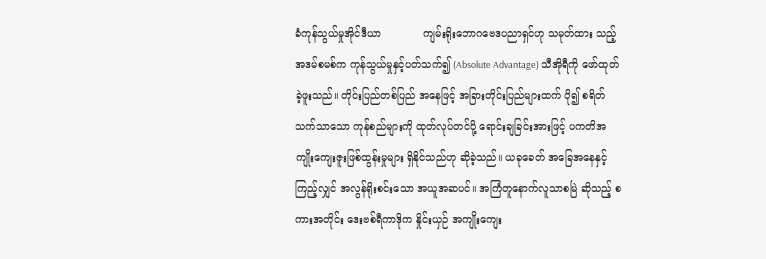ခံကုန်သွယ်မှုအိုင်ဒီယာ             ကျမ်းရိုးဘောဂဗေဒပညာရှင်ဟု သမုတ်ထား သည့် အဒမ်စမစ်က ကုန်သွယ်မှုနှင့်ပတ်သက်၍ (Absolute Advantage) သီအိုရီကို ဖော်ထုတ်ခဲ့ဖူးသည်။ တိုင်းပြည်တစ်ပြည် အနေဖြင့် အခြားတိုင်းပြည်များထက် ပို၍ စရိတ်သက်သာသော ကုန်စည်များကို ထုတ်လုပ်တင်ပို့ ရောင်းချခြင်းအားဖြင့် ပကတိအကျိုးကျေးဇူးဖြစ်ထွန်းမှုများ ရှိနိုင်သည်ဟု ဆိုခဲ့သည်။ ယခုခေတ် အခြေအနေနှင့်ကြည့်လျှင် အလွန်ရိုးစင်းသော အယူအဆပင်။ အကြံတူနောက်လူသာစမြဲ ဆိုသည့် စကားအတိုင်း ဒေးဗစ်ရီကာဒိုက နှိုင်းယှဉ် အကျိုးကျေး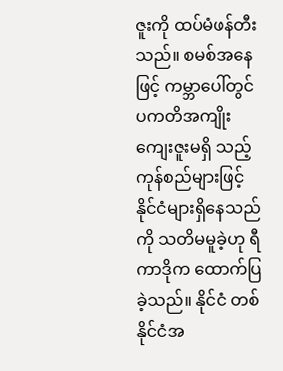ဇူးကို ထပ်မံဖန်တီးသည်။ စမစ်အနေဖြင့် ကမ္ဘာပေါ်တွင် ပကတိအကျိုးကျေးဇူးမရှိ သည့် ကုန်စည်များဖြင့် နိုင်ငံများရှိနေသည်ကို သတိမမူခဲ့ဟု ရီကာဒိုက ထောက်ပြခဲ့သည်။ နိုင်ငံ တစ်နိုင်ငံအ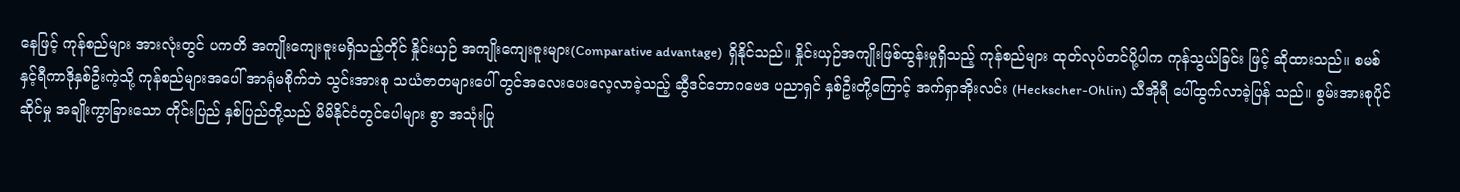နေဖြင့် ကုန်စည်များ အားလုံးတွင် ပကတိ အကျိုးကျေးဇူးမရှိသည့်တိုင် နှိုင်းယှဉ် အကျိုးကျေးဇူးများ(Comparative advantage)  ရှိနိုင်သည်။ နှိုင်းယှဉ်အကျိုးဖြစ်ထွန်းမှုရှိသည့် ကုန်စည်များ ထုတ်လုပ်တင်ပို့ပါက ကုန်သွယ်ခြင်း ဖြင့် ဆိုထားသည်။ စမစ်နှင့်ရီကာဒိုနှစ်ဦးကဲ့သို့ ကုန်စည်များအပေါ် အာရုံမစိုက်ဘဲ သွင်းအားစု သယံဇာတများပေါ် တွင်အလေးပေးလေ့လာခဲ့သည့် ဆွီဒင်ဘောဂဗေဒ ပညာရှင် နှစ်ဦးတို့ကြောင့် အက်ရှာအိုးလင်း (Heckscher-Ohlin) သီအိုရီ ပေါ်ထွက်လာခဲ့ပြန် သည်။ စွမ်းအားစုပိုင်ဆိုင်မှု အချိုးကွာခြားသော တိုင်းပြည် နှစ်ပြည်တို့သည် မိမိနိုင်ငံတွင်ပေါများ စွာ အသုံးပြု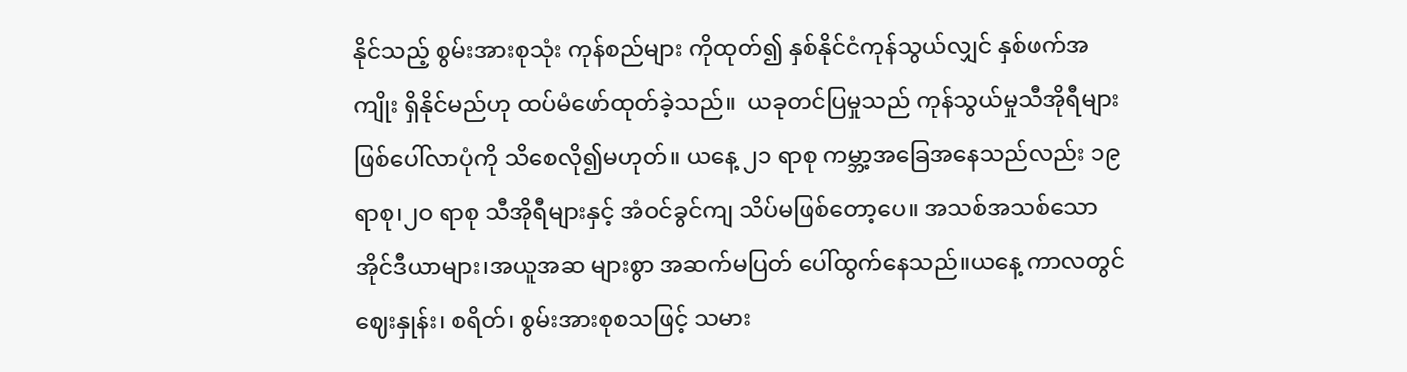နိုင်သည့် စွမ်းအားစုသုံး ကုန်စည်များ ကိုထုတ်၍ နှစ်နိုင်ငံကုန်သွယ်လျှင် နှစ်ဖက်အကျိုး ရှိနိုင်မည်ဟု ထပ်မံဖော်ထုတ်ခဲ့သည်။  ယခုတင်ပြမှုသည် ကုန်သွယ်မှုသီအိုရီများ ဖြစ်ပေါ်လာပုံကို သိစေလို၍မဟုတ်။ ယနေ့ ၂၁ ရာစု ကမ္ဘာ့အခြေအနေသည်လည်း ၁၉ ရာစု၊၂ဝ ရာစု သီအိုရီများနှင့် အံဝင်ခွင်ကျ သိပ်မဖြစ်တော့ပေ။ အသစ်အသစ်သောအိုင်ဒီယာများ၊အယူအဆ များစွာ အဆက်မပြတ် ပေါ်ထွက်နေသည်။ယနေ့ ကာလတွင် ဈေးနှုန်း၊ စရိတ်၊ စွမ်းအားစုစသဖြင့် သမား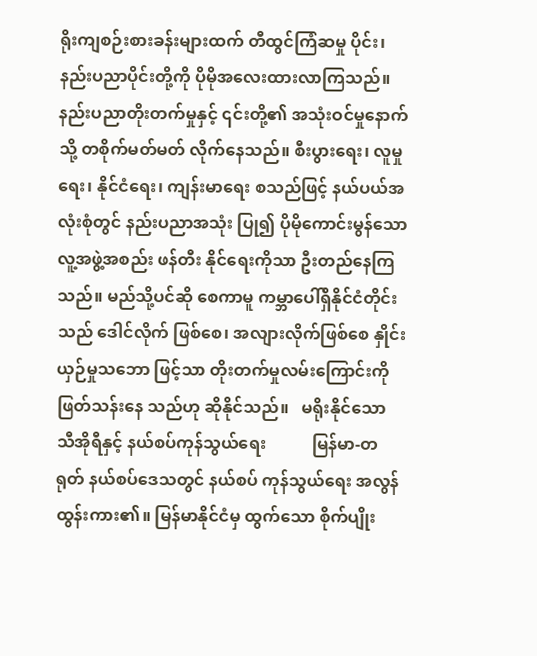ရိုးကျစဉ်းစားခန်းများထက် တီထွင်ကြံဆမှု ပိုင်း၊ နည်းပညာပိုင်းတို့ကို ပိုမိုအလေးထားလာကြသည်။ နည်းပညာတိုးတက်မှုနှင့် ၎င်းတို့၏ အသုံးဝင်မှုနောက်သို့ တစိုက်မတ်မတ် လိုက်နေသည်။ စီးပွားရေး၊ လူမှုရေး၊ နိုင်ငံရေး၊ ကျန်းမာရေး စသည်ဖြင့် နယ်ပယ်အလုံးစုံတွင် နည်းပညာအသုံး ပြု၍ ပိုမိုကောင်းမွန်သော လူ့အဖွဲ့အစည်း ဖန်တီး နိုင်ရေးကိုသာ ဦးတည်နေကြသည်။ မည်သို့ပင်ဆို စေကာမူ ကမ္ဘာပေါ်ရှိနိုင်ငံတိုင်းသည် ဒေါင်လိုက် ဖြစ်စေ၊ အလျားလိုက်ဖြစ်စေ နှိုင်းယှဉ်မှုသဘော ဖြင့်သာ တိုးတက်မှုလမ်းကြောင်းကို ဖြတ်သန်းနေ သည်ဟု ဆိုနိုင်သည်။   မရိုးနိုင်သော သီအိုရီနှင့် နယ်စပ်ကုန်သွယ်ရေး           မြန်မာ-တရုတ် နယ်စပ်ဒေသတွင် နယ်စပ် ကုန်သွယ်ရေး အလွန်ထွန်းကား၏။ မြန်မာနိုင်ငံမှ ထွက်သော စိုက်ပျိုး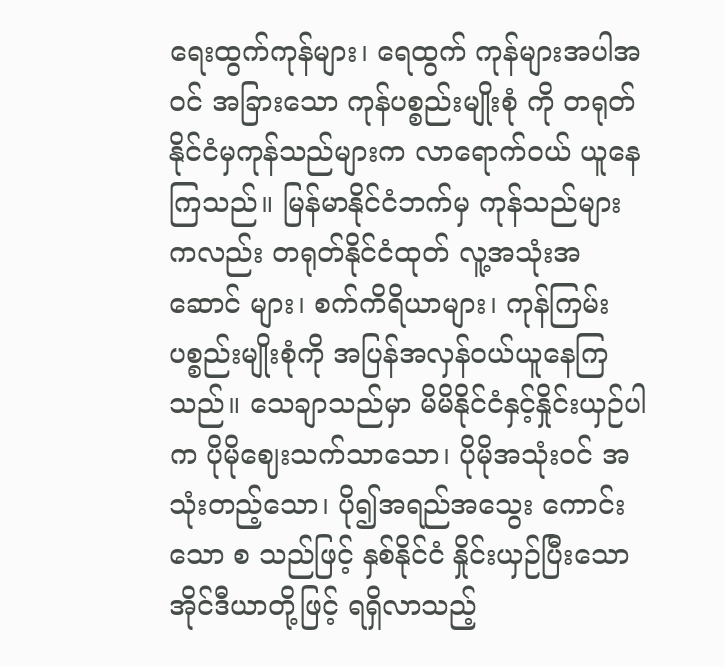ရေးထွက်ကုန်များ၊ ရေထွက် ကုန်များအပါအဝင် အခြားသော ကုန်ပစ္စည်းမျိုးစုံ ကို တရုတ်နိုင်ငံမှကုန်သည်များက လာရောက်ဝယ် ယူနေကြသည်။ မြန်မာနိုင်ငံဘက်မှ ကုန်သည်များ ကလည်း တရုတ်နိုင်ငံထုတ် လူ့အသုံးအဆောင် များ၊ စက်ကိရိယာများ၊ ကုန်ကြမ်းပစ္စည်းမျိုးစုံကို အပြန်အလှန်ဝယ်ယူနေကြသည်။ သေချာသည်မှာ မိမိနိုင်ငံနှင့်နှိုင်းယှဉ်ပါက ပိုမိုဈေးသက်သာသော၊ ပိုမိုအသုံးဝင် အသုံးတည့်သော၊ ပို၍အရည်အသွေး ကောင်းသော စ သည်ဖြင့် နှစ်နိုင်ငံ နှိုင်းယှဉ်ပြီးသော အိုင်ဒီယာတို့ဖြင့် ရရှိလာသည့်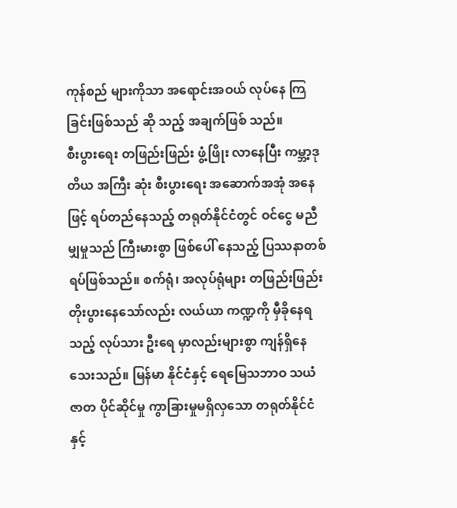ကုန်စည် များကိုသာ အရောင်းအဝယ် လုပ်နေ ကြခြင်းဖြစ်သည် ဆို သည့် အချက်ဖြစ် သည်။                     စီးပွားရေး တဖြည်းဖြည်း ဖွံ့ဖြိုး လာနေပြီး ကမ္ဘာ့ဒုတိယ အကြီး ဆုံး စီးပွားရေး အဆောက်အအုံ အနေ ဖြင့် ရပ်တည်နေသည့် တရုတ်နိုင်ငံတွင် ဝင်ငွေ မညီ မျှမှုသည် ကြီးမားစွာ ဖြစ်ပေါ် နေသည့် ပြဿနာတစ်ရပ်ဖြစ်သည်။ စက်ရုံ၊ အလုပ်ရုံများ တဖြည်းဖြည်းတိုးပွားနေသော်လည်း လယ်ယာ ကဏ္ဍကို မှီခိုနေရသည့် လုပ်သား ဦးရေ မှာလည်းများစွာ ကျန်ရှိနေသေးသည်။ မြန်မာ နိုင်ငံနှင့် ရေမြေသဘာဝ သယံဇာတ ပိုင်ဆိုင်မှု ကွာခြားမှုမရှိလှသော တရုတ်နိုင်ငံနှင့်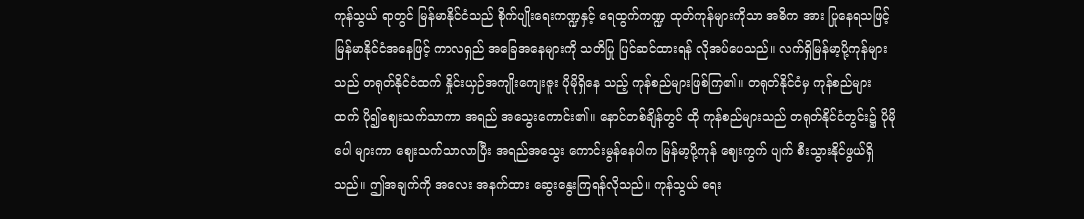ကုန်သွယ် ရာတွင် မြန်မာနိုင်ငံသည် စိုက်ပျိုးရေးကဏ္ဍနှင့် ရေထွက်ကဏ္ဍ ထုတ်ကုန်များကိုသာ အဓိက အား ပြုနေရသဖြင့် မြန်မာနိုင်ငံအနေဖြင့် ကာလရှည် အခြေအနေများကို သတိပြု ပြင်ဆင်ထားရန် လိုအပ်ပေသည်။ လက်ရှိမြန်မာ့ပို့ကုန်များသည် တရုတ်နိုင်ငံထက် နှိုင်းယှဉ်အကျိုးကျေးဇူး ပိုမိုရှိနေ သည့် ကုန်စည်များဖြစ်ကြ၏။ တရုတ်နိုင်ငံမှ ကုန်စည်များထက် ပို၍ဈေးသက်သာကာ အရည် အသွေးကောင်း၏။ နောင်တစ်ချိန်တွင် ထို ကုန်စည်များသည် တရုတ်နိုင်ငံတွင်း၌ ပိုမိုပေါ များကာ ဈေးသက်သာလာပြီး အရည်အသွေး ကောင်းမွန်နေပါက မြန်မာ့ပို့ကုန် ဈေးကွက် ပျက် စီးသွားနိုင်ဖွယ်ရှိသည်။ ဤအချက်ကို အလေး အနက်ထား ဆွေးနွေးကြရန်လိုသည်။ ကုန်သွယ် ရေး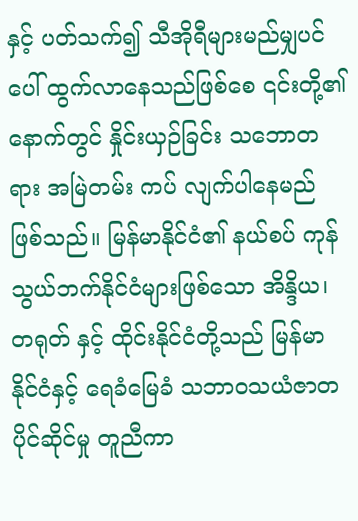နှင့် ပတ်သက်၍ သီအိုရီများမည်မျှပင် ပေါ် ထွက်လာနေသည်ဖြစ်စေ ၎င်းတို့၏နောက်တွင် နှိုင်းယှဉ်ခြင်း သဘောတရား အမြဲတမ်း ကပ် လျက်ပါနေမည်ဖြစ်သည်။ မြန်မာနိုင်ငံ၏ နယ်စပ် ကုန်သွယ်ဘက်နိုင်ငံများဖြစ်သော အိန္ဒိယ၊ တရုတ် နှင့် ထိုင်းနိုင်ငံတို့သည် မြန်မာနိုင်ငံနှင့် ရေခံမြေခံ သဘာဝသယံဇာတပိုင်ဆိုင်မှု တူညီကာ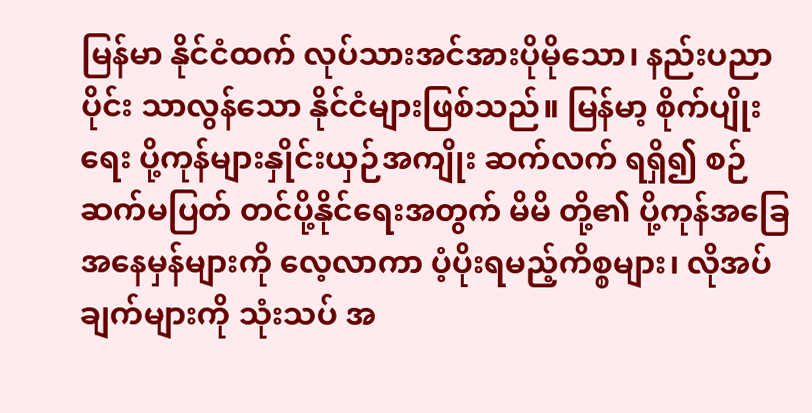မြန်မာ နိုင်ငံထက် လုပ်သားအင်အားပိုမိုသော၊ နည်းပညာ ပိုင်း သာလွန်သော နိုင်ငံများဖြစ်သည်။ မြန်မာ့ စိုက်ပျိုးရေး ပို့ကုန်များနှိုင်းယှဉ်အကျိုး ဆက်လက် ရရှိ၍ စဉ်ဆက်မပြတ် တင်ပို့နိုင်ရေးအတွက် မိမိ တို့၏ ပို့ကုန်အခြေအနေမှန်များကို လေ့လာကာ ပံ့ပိုးရမည့်ကိစ္စများ၊ လိုအပ်ချက်များကို သုံးသပ် အ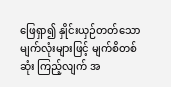ဖြေရှာ၍ နှိုင်းယှဉ်တတ်သော မျက်လုံးများဖြင့် မျက်စိတစ်ဆုံး ကြည့်လျက် အ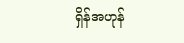ရှိန်အဟုန်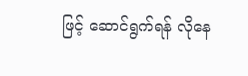ဖြင့် ဆောင်ရွက်ရန် လိုနေ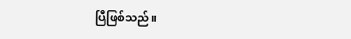ပြီဖြစ်သည်။